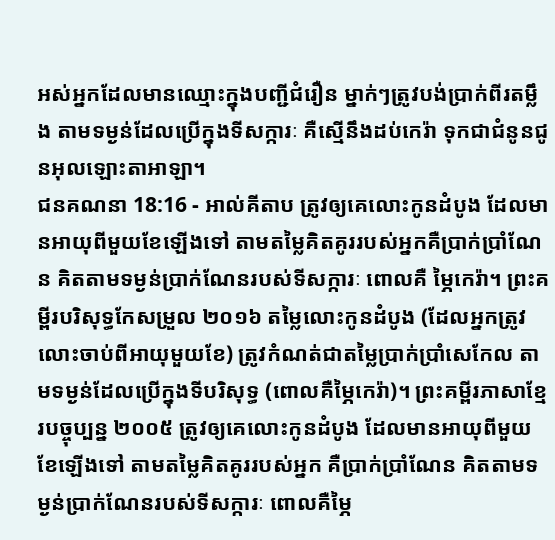អស់អ្នកដែលមានឈ្មោះក្នុងបញ្ជីជំរឿន ម្នាក់ៗត្រូវបង់ប្រាក់ពីរតម្លឹង តាមទម្ងន់ដែលប្រើក្នុងទីសក្ការៈ គឺស្មើនឹងដប់កេរ៉ា ទុកជាជំនូនជូនអុលឡោះតាអាឡា។
ជនគណនា 18:16 - អាល់គីតាប ត្រូវឲ្យគេលោះកូនដំបូង ដែលមានអាយុពីមួយខែឡើងទៅ តាមតម្លៃគិតគូររបស់អ្នកគឺប្រាក់ប្រាំណែន គិតតាមទម្ងន់ប្រាក់ណែនរបស់ទីសក្ការៈ ពោលគឺ ម្ភៃកេរ៉ា។ ព្រះគម្ពីរបរិសុទ្ធកែសម្រួល ២០១៦ តម្លៃលោះកូនដំបូង (ដែលអ្នកត្រូវលោះចាប់ពីអាយុមួយខែ) ត្រូវកំណត់ជាតម្លៃប្រាក់ប្រាំសេកែល តាមទម្ងន់ដែលប្រើក្នុងទីបរិសុទ្ធ (ពោលគឺម្ភៃកេរ៉ា)។ ព្រះគម្ពីរភាសាខ្មែរបច្ចុប្បន្ន ២០០៥ ត្រូវឲ្យគេលោះកូនដំបូង ដែលមានអាយុពីមួយខែឡើងទៅ តាមតម្លៃគិតគូររបស់អ្នក គឺប្រាក់ប្រាំណែន គិតតាមទម្ងន់ប្រាក់ណែនរបស់ទីសក្ការៈ ពោលគឺម្ភៃ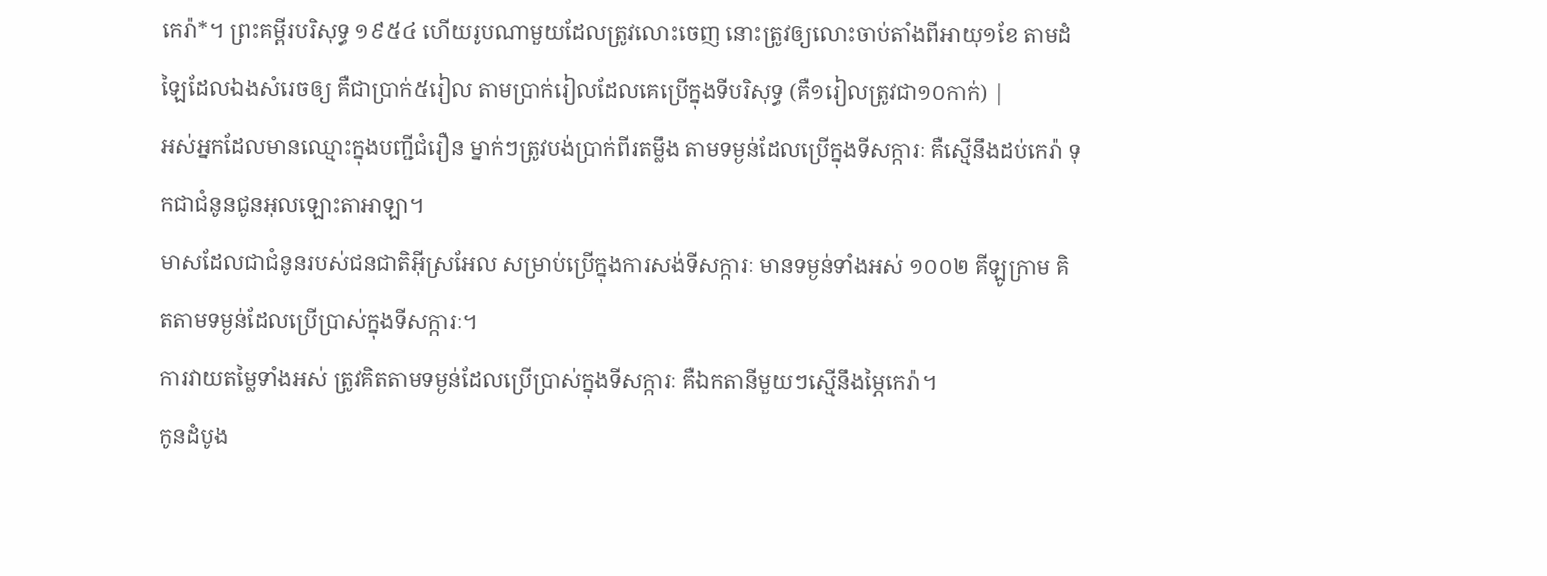កេរ៉ា*។ ព្រះគម្ពីរបរិសុទ្ធ ១៩៥៤ ហើយរូបណាមួយដែលត្រូវលោះចេញ នោះត្រូវឲ្យលោះចាប់តាំងពីអាយុ១ខែ តាមដំឡៃដែលឯងសំរេចឲ្យ គឺជាប្រាក់៥រៀល តាមប្រាក់រៀលដែលគេប្រើក្នុងទីបរិសុទ្ធ (គឺ១រៀលត្រូវជា១០កាក់) |
អស់អ្នកដែលមានឈ្មោះក្នុងបញ្ជីជំរឿន ម្នាក់ៗត្រូវបង់ប្រាក់ពីរតម្លឹង តាមទម្ងន់ដែលប្រើក្នុងទីសក្ការៈ គឺស្មើនឹងដប់កេរ៉ា ទុកជាជំនូនជូនអុលឡោះតាអាឡា។
មាសដែលជាជំនូនរបស់ជនជាតិអ៊ីស្រអែល សម្រាប់ប្រើក្នុងការសង់ទីសក្ការៈ មានទម្ងន់ទាំងអស់ ១០០២ គីឡូក្រាម គិតតាមទម្ងន់ដែលប្រើប្រាស់ក្នុងទីសក្ការៈ។
ការវាយតម្លៃទាំងអស់ ត្រូវគិតតាមទម្ងន់ដែលប្រើប្រាស់ក្នុងទីសក្ការៈ គឺឯកតានីមួយៗស្មើនឹងម្ភៃកេរ៉ា។
កូនដំបូង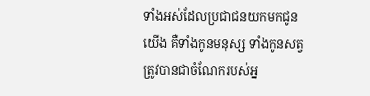ទាំងអស់ដែលប្រជាជនយកមកជូនយើង គឺទាំងកូនមនុស្ស ទាំងកូនសត្វ ត្រូវបានជាចំណែករបស់អ្ន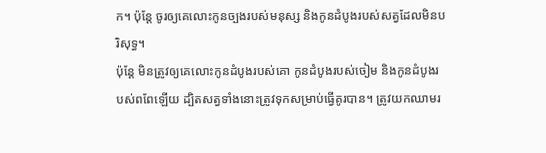ក។ ប៉ុន្តែ ចូរឲ្យគេលោះកូនច្បងរបស់មនុស្ស និងកូនដំបូងរបស់សត្វដែលមិនបរិសុទ្ធ។
ប៉ុន្តែ មិនត្រូវឲ្យគេលោះកូនដំបូងរបស់គោ កូនដំបូងរបស់ចៀម និងកូនដំបូងរបស់ពពែឡើយ ដ្បិតសត្វទាំងនោះត្រូវទុកសម្រាប់ធ្វើគូរបាន។ ត្រូវយកឈាមរ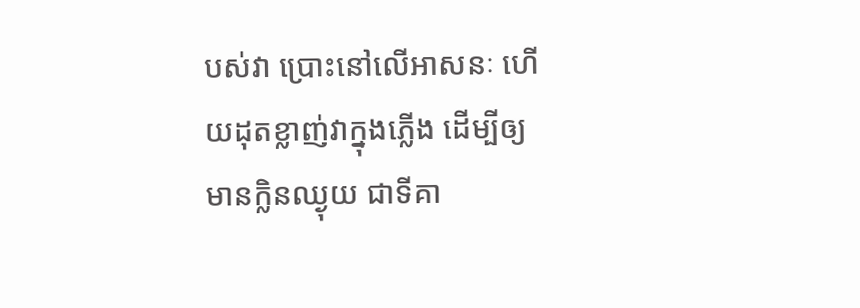បស់វា ប្រោះនៅលើអាសនៈ ហើយដុតខ្លាញ់វាក្នុងភ្លើង ដើម្បីឲ្យមានក្លិនឈ្ងុយ ជាទីគា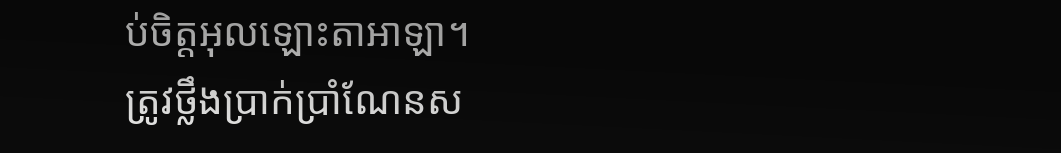ប់ចិត្តអុលឡោះតាអាឡា។
ត្រូវថ្លឹងប្រាក់ប្រាំណែនស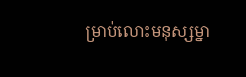ម្រាប់លោះមនុស្សម្នា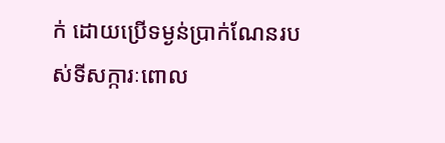ក់ ដោយប្រើទម្ងន់ប្រាក់ណែនរបស់ទីសក្ការៈពោល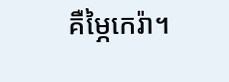គឺម្ភៃកេរ៉ា។